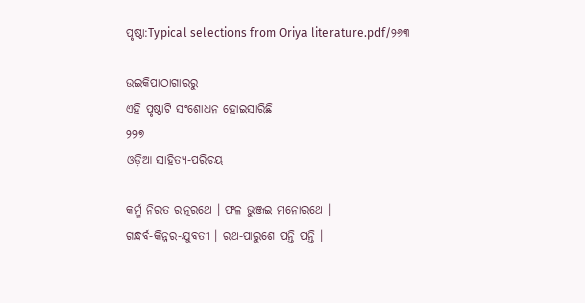ପୃଷ୍ଠା:Typical selections from Oriya literature.pdf/୨୬୩

ଉଇକିପାଠାଗାର‌ରୁ
ଏହି ପୃଷ୍ଠାଟି ସଂଶୋଧନ ହୋଇସାରିଛି
୨୨୭
ଓଡ଼ିଆ ସାହିତ୍ୟ-ପରିଚୟ

କର୍ମ୍ମ ନିରତ ରତ୍ନରଥେ । ଫଳ ଭୁଞ୍ଜଇ ମନୋରଥେ ।
ଗନ୍ଧର୍ବ-କିନ୍ନର-ଯୁବତୀ । ରଥ-ପାରୁଶେ ପନ୍ତି ପନ୍ତି ।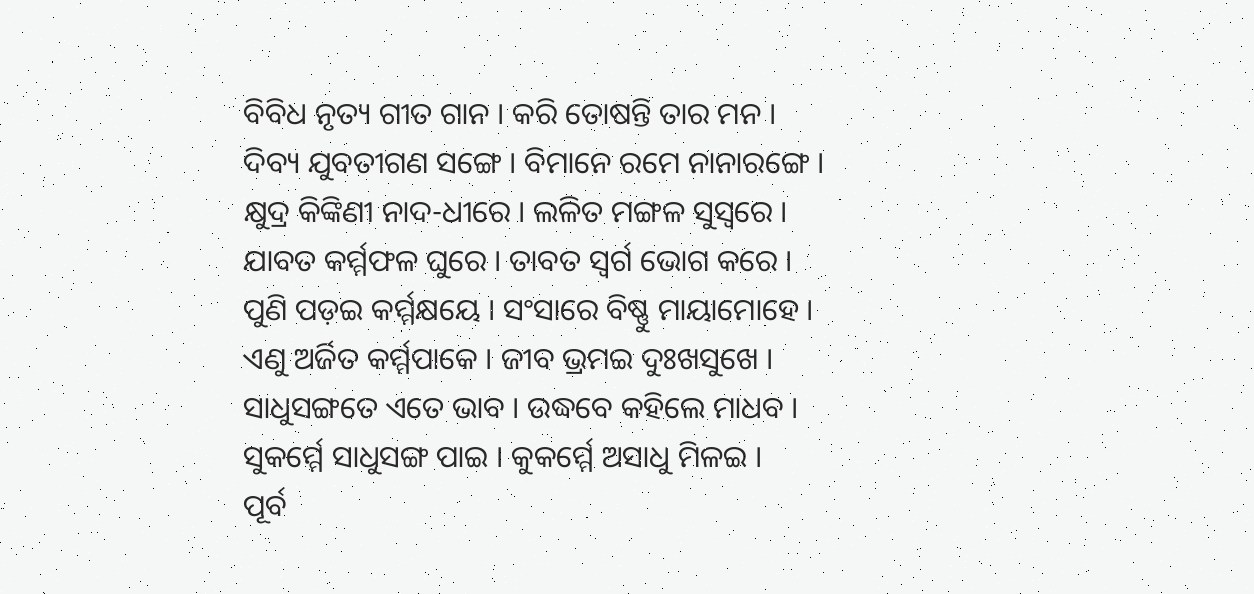ବିବିଧ ନୃତ୍ୟ ଗୀତ ଗାନ । କରି ତୋଷନ୍ତି ତାର ମନ ।
ଦିବ୍ୟ ଯୁବତୀଗଣ ସଙ୍ଗେ । ବିମାନେ ରମେ ନାନାରଙ୍ଗେ ।
କ୍ଷୁଦ୍ର କିଙ୍କିଣୀ ନାଦ-ଧୀରେ । ଲଳିତ ମଙ୍ଗଳ ସୁସ୍ୱରେ ।
ଯାବତ କର୍ମ୍ମଫଳ ଘୁରେ । ତାବତ ସ୍ୱର୍ଗ ଭୋଗ କରେ ।
ପୁଣି ପଡ଼ଇ କର୍ମ୍ମକ୍ଷୟେ । ସଂସାରେ ବିଷ୍ଣୁ ମାୟାମୋହେ ।
ଏଣୁ ଅର୍ଜିତ କର୍ମ୍ମ‌ପାକେ । ଜୀବ ଭ୍ରମଇ ଦୁଃଖସୁଖେ ।
ସାଧୁସଙ୍ଗତେ ଏତେ ଭାବ । ଉଦ୍ଧବେ କ‌ହିଲେ ମାଧବ ।
ସୁକର୍ମ୍ମେ ସାଧୁସଙ୍ଗ ପାଇ । କୁକର୍ମ୍ମେ ଅସାଧୁ ମିଳଇ ।
ପୂର୍ବ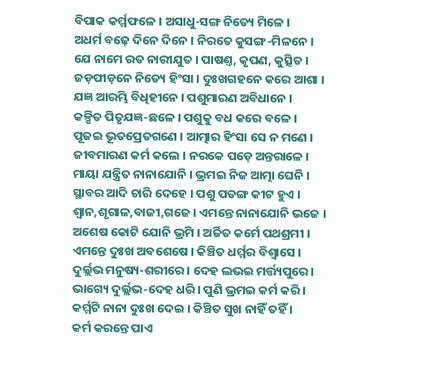ବିପାକ କର୍ମ୍ମଫଳେ । ଅସାଧୁ-ସଙ୍ଗ ନିତ୍ୟେ ମିଳେ ।
ଅଧର୍ମ ବଢ଼େ ଦିନେ ଦିନେ । ନିରତେ କୁସଙ୍ଗ-ମିଳନେ ।
ଯେ ନାମେ ରତ ନାରୀଯୁତ । ପାଷଣ୍ତ, କୃପଣ, କୁତ୍ସିତ ।
ଜଡ଼ପୀଡ଼ନେ ନିତ୍ୟେ ହିଂସା । ଦୁଃଖଗ‌ହ‌ନେ କରେ ଆଶା ।
ଯଜ୍ଞ ଆରମ୍ଭି ବିଧିହୀନେ । ପଶୁମାରଣ ଅବିଧାନେ ।
କଳ୍ପିତ ପିତୃଯଜ୍ଞ-ଛଳେ । ପଶୁକୁ ବଧ କରେ ବଳେ ।
ପୂଜଇ ଭୂତପ୍ରେତଗଣେ । ଆତ୍ମାର ହିଂସା ସେ ନ ମଣେ ।
ଜୀବମାରଣ କର୍ମ କଲେ । ନରକେ ପଡ଼େ ଅନ୍ତରାଳେ ।
ମାୟା ଯନ୍ତ୍ରିତ ନାନାଯୋନି । ଭ୍ରମଇ ନିଜ ଆତ୍ମା ଘେନି ।
ସ୍ଥାବର ଆଦି ଚାରି ଦେହେ । ପଶୁ ପତଙ୍ଗ କୀଟ ହୁଏ ।
ଶ୍ୱାନ,ଶୃଗାଳ,ବାଜୀ,ଗଜେ । ଏମନ୍ତେ ନାନାଯୋନି ଭଜେ ।
ଅଶେଷ କୋଟି ଯୋନି ଭ୍ରମି । ଅର୍ଜିତ କର୍ମେ ପ‌ଥଶ୍ରମୀ ।
ଏମନ୍ତେ ଦୁଃଖ ଅବଶେଷେ । କିଞ୍ଚିତ ଧର୍ମ୍ମର ବିଶ୍ୱାସେ ।
ଦୁର୍ଲ୍ଲଭ ମନୁଷ୍ୟ-ଶରୀରେ । ଦେହ ଲଭଇ ମର୍ତ୍ତ୍ୟପୁରେ ।
ଭାଗ୍ୟେ ଦୁର୍ଲ୍ଲଭ-ଦେହ ଧରି । ପୁଣି ଭ୍ରମଇ କର୍ମ କରି ।
କର୍ମ୍ମଟି ନାନା ଦୁଃଖ ଦେଇ । କିଞ୍ଚିତ ସୁଖ ନାହିଁ ତ‌ହିଁ ।
କର୍ମ କରନ୍ତେ ପାଏ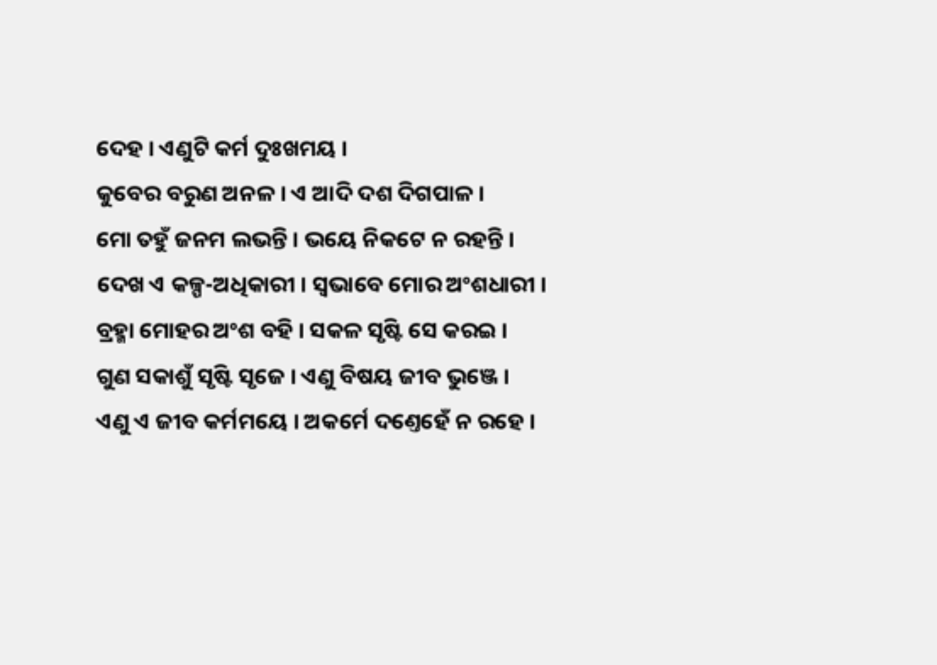ଦେହ । ଏଣୁଟି କର୍ମ ଦୁଃଖମୟ ।
କୁବେର ବରୁଣ ଅନଳ । ଏ ଆଦି ଦଶ ଦିଗପାଳ ।
ମୋ ତ‌ହୁଁ ଜନମ ଲଭନ୍ତି । ଭୟେ ନିକଟେ ନ ରହ‌ନ୍ତି ।
ଦେଖ ଏ କଳ୍ପ-ଅଧିକାରୀ । ସ୍ୱଭାବେ ମୋର ଅଂଶଧାରୀ ।
ବ୍ରହ୍ମା ମୋହର ଅଂଶ ବ‌ହି । ସକଳ ସୃଷ୍ଟି ସେ କରଇ ।
ଗୁଣ ସକାଶୁଁ ସୃଷ୍ଟି ସୃଜେ । ଏଣୁ ବିଷୟ ଜୀବ ଭୁଞ୍ଜେ ।
ଏଣୁ ଏ ଜୀବ କର୍ମମୟେ । ଅକର୍ମେ ଦଣ୍ତେହେଁ ନ ରହେ ।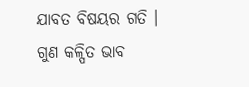ଯାବତ ବିଷୟର ଗତି । ଗୁଣ କଳ୍ପିତ ଭାବ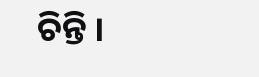ଚିନ୍ତି ।